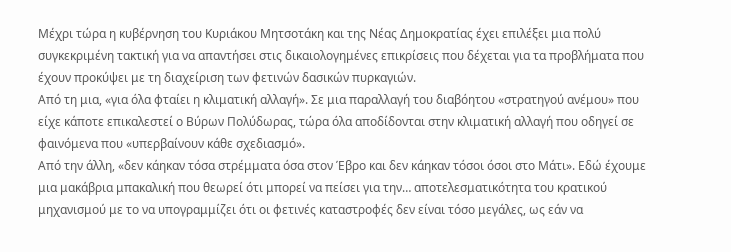Μέχρι τώρα η κυβέρνηση του Κυριάκου Μητσοτάκη και της Νέας Δημοκρατίας έχει επιλέξει μια πολύ συγκεκριμένη τακτική για να απαντήσει στις δικαιολογημένες επικρίσεις που δέχεται για τα προβλήματα που έχουν προκύψει με τη διαχείριση των φετινών δασικών πυρκαγιών.
Από τη μια, «για όλα φταίει η κλιματική αλλαγή». Σε μια παραλλαγή του διαβόητου «στρατηγού ανέμου» που είχε κάποτε επικαλεστεί ο Βύρων Πολύδωρας, τώρα όλα αποδίδονται στην κλιματική αλλαγή που οδηγεί σε φαινόμενα που «υπερβαίνουν κάθε σχεδιασμό».
Από την άλλη, «δεν κάηκαν τόσα στρέμματα όσα στον Έβρο και δεν κάηκαν τόσοι όσοι στο Μάτι». Εδώ έχουμε μια μακάβρια μπακαλική που θεωρεί ότι μπορεί να πείσει για την… αποτελεσματικότητα του κρατικού μηχανισμού με το να υπογραμμίζει ότι οι φετινές καταστροφές δεν είναι τόσο μεγάλες, ως εάν να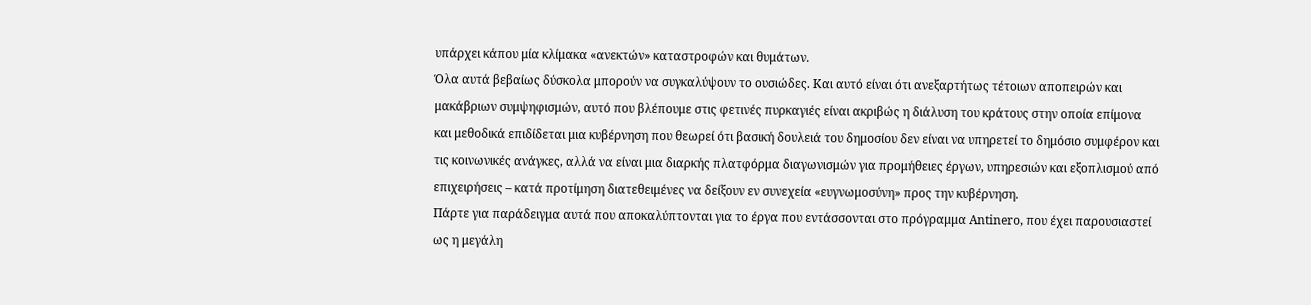υπάρχει κάπου μία κλίμακα «ανεκτών» καταστροφών και θυμάτων.
Όλα αυτά βεβαίως δύσκολα μπορούν να συγκαλύψουν το ουσιώδες. Και αυτό είναι ότι ανεξαρτήτως τέτοιων αποπειρών και μακάβριων συμψηφισμών, αυτό που βλέπουμε στις φετινές πυρκαγιές είναι ακριβώς η διάλυση του κράτους στην οποία επίμονα και μεθοδικά επιδίδεται μια κυβέρνηση που θεωρεί ότι βασική δουλειά του δημοσίου δεν είναι να υπηρετεί το δημόσιο συμφέρον και τις κοινωνικές ανάγκες, αλλά να είναι μια διαρκής πλατφόρμα διαγωνισμών για προμήθειες έργων, υπηρεσιών και εξοπλισμού από επιχειρήσεις – κατά προτίμηση διατεθειμένες να δείξουν εν συνεχεία «ευγνωμοσύνη» προς την κυβέρνηση.
Πάρτε για παράδειγμα αυτά που αποκαλύπτονται για το έργα που εντάσσονται στο πρόγραμμα Antinero, που έχει παρουσιαστεί ως η μεγάλη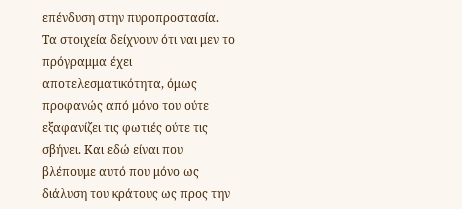επένδυση στην πυροπροστασία. Τα στοιχεία δείχνουν ότι ναι μεν το πρόγραμμα έχει αποτελεσματικότητα, όμως προφανώς από μόνο του ούτε εξαφανίζει τις φωτιές ούτε τις σβήνει. Και εδώ είναι που βλέπουμε αυτό που μόνο ως διάλυση του κράτους ως προς την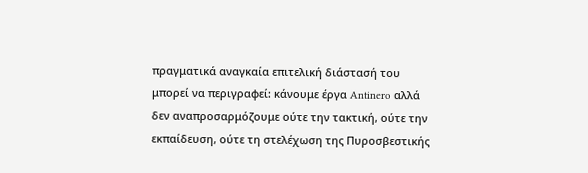πραγματικά αναγκαία επιτελική διάστασή του μπορεί να περιγραφεί: κάνουμε έργα Antinero αλλά δεν αναπροσαρμόζουμε ούτε την τακτική, ούτε την εκπαίδευση, ούτε τη στελέχωση της Πυροσβεστικής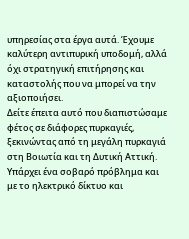υπηρεσίας στα έργα αυτά. Έχουμε καλύτερη αντιπυρική υποδομή, αλλά όχι στρατηγική επιτήρησης και καταστολής που να μπορεί να την αξιοποιήσει.
Δείτε έπειτα αυτό που διαπιστώσαμε φέτος σε διάφορες πυρκαγιές, ξεκινώντας από τη μεγάλη πυρκαγιά στη Βοιωτία και τη Δυτική Αττική. Υπάρχει ένα σοβαρό πρόβλημα και με το ηλεκτρικό δίκτυο και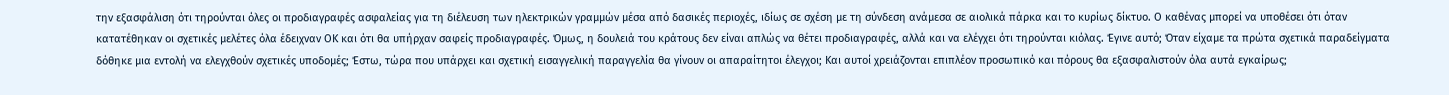την εξασφάλιση ότι τηρούνται όλες οι προδιαγραφές ασφαλείας για τη διέλευση των ηλεκτρικών γραμμών μέσα από δασικές περιοχές, ιδίως σε σχέση με τη σύνδεση ανάμεσα σε αιολικά πάρκα και το κυρίως δίκτυο. Ο καθένας μπορεί να υποθέσει ότι όταν κατατέθηκαν οι σχετικές μελέτες όλα έδειχναν ΟΚ και ότι θα υπήρχαν σαφείς προδιαγραφές. Όμως, η δουλειά του κράτους δεν είναι απλώς να θέτει προδιαγραφές, αλλά και να ελέγχει ότι τηρούνται κιόλας. Έγινε αυτό; Όταν είχαμε τα πρώτα σχετικά παραδείγματα δόθηκε μια εντολή να ελεγχθούν σχετικές υποδομές; Έστω, τώρα που υπάρχει και σχετική εισαγγελική παραγγελία θα γίνουν οι απαραίτητοι έλεγχοι; Και αυτοί χρειάζονται επιπλέον προσωπικό και πόρους θα εξασφαλιστούν όλα αυτά εγκαίρως;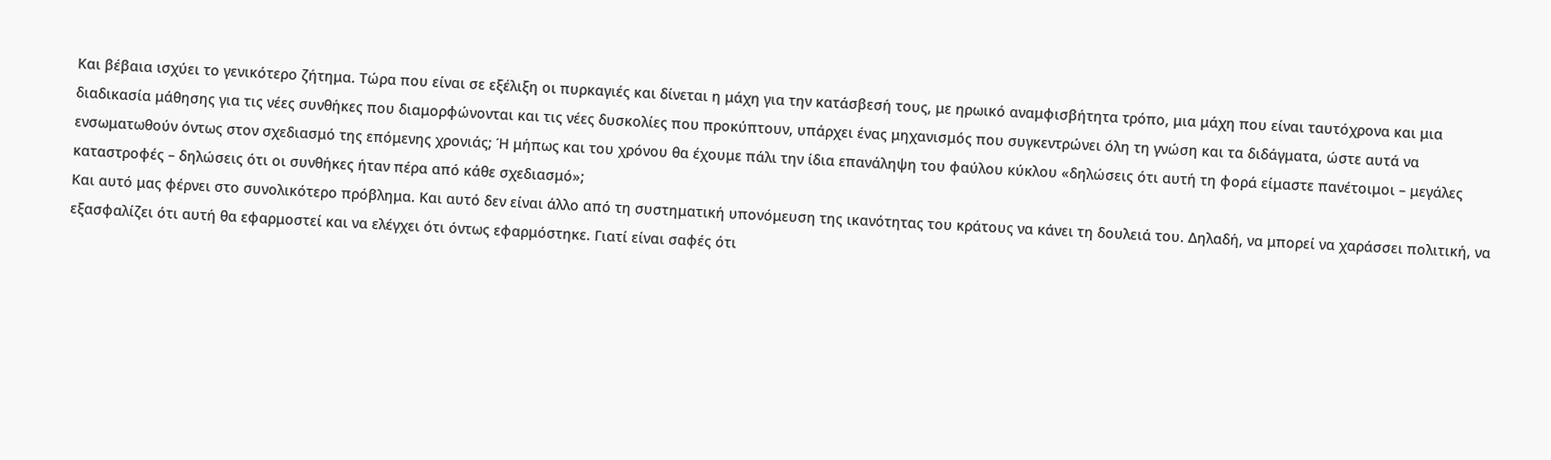Και βέβαια ισχύει το γενικότερο ζήτημα. Τώρα που είναι σε εξέλιξη οι πυρκαγιές και δίνεται η μάχη για την κατάσβεσή τους, με ηρωικό αναμφισβήτητα τρόπο, μια μάχη που είναι ταυτόχρονα και μια διαδικασία μάθησης για τις νέες συνθήκες που διαμορφώνονται και τις νέες δυσκολίες που προκύπτουν, υπάρχει ένας μηχανισμός που συγκεντρώνει όλη τη γνώση και τα διδάγματα, ώστε αυτά να ενσωματωθούν όντως στον σχεδιασμό της επόμενης χρονιάς; Ή μήπως και του χρόνου θα έχουμε πάλι την ίδια επανάληψη του φαύλου κύκλου «δηλώσεις ότι αυτή τη φορά είμαστε πανέτοιμοι – μεγάλες καταστροφές – δηλώσεις ότι οι συνθήκες ήταν πέρα από κάθε σχεδιασμό»;
Και αυτό μας φέρνει στο συνολικότερο πρόβλημα. Και αυτό δεν είναι άλλο από τη συστηματική υπονόμευση της ικανότητας του κράτους να κάνει τη δουλειά του. Δηλαδή, να μπορεί να χαράσσει πολιτική, να εξασφαλίζει ότι αυτή θα εφαρμοστεί και να ελέγχει ότι όντως εφαρμόστηκε. Γιατί είναι σαφές ότι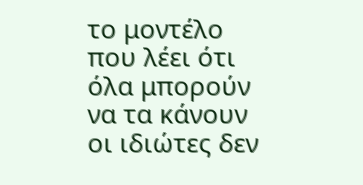το μοντέλο που λέει ότι όλα μπορούν να τα κάνουν οι ιδιώτες δεν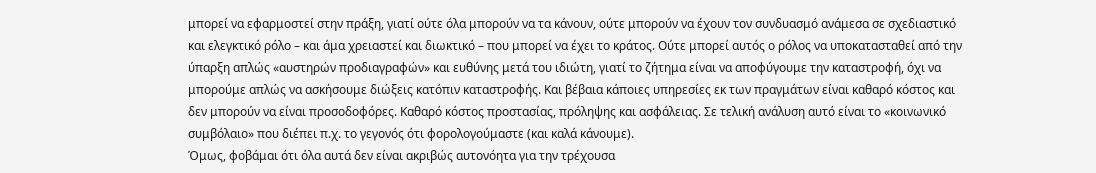μπορεί να εφαρμοστεί στην πράξη, γιατί ούτε όλα μπορούν να τα κάνουν, ούτε μπορούν να έχουν τον συνδυασμό ανάμεσα σε σχεδιαστικό και ελεγκτικό ρόλο – και άμα χρειαστεί και διωκτικό – που μπορεί να έχει το κράτος. Ούτε μπορεί αυτός ο ρόλος να υποκατασταθεί από την ύπαρξη απλώς «αυστηρών προδιαγραφών» και ευθύνης μετά του ιδιώτη, γιατί το ζήτημα είναι να αποφύγουμε την καταστροφή, όχι να μπορούμε απλώς να ασκήσουμε διώξεις κατόπιν καταστροφής. Και βέβαια κάποιες υπηρεσίες εκ των πραγμάτων είναι καθαρό κόστος και δεν μπορούν να είναι προσοδοφόρες. Καθαρό κόστος προστασίας, πρόληψης και ασφάλειας. Σε τελική ανάλυση αυτό είναι το «κοινωνικό συμβόλαιο» που διέπει π.χ. το γεγονός ότι φορολογούμαστε (και καλά κάνουμε).
Όμως, φοβάμαι ότι όλα αυτά δεν είναι ακριβώς αυτονόητα για την τρέχουσα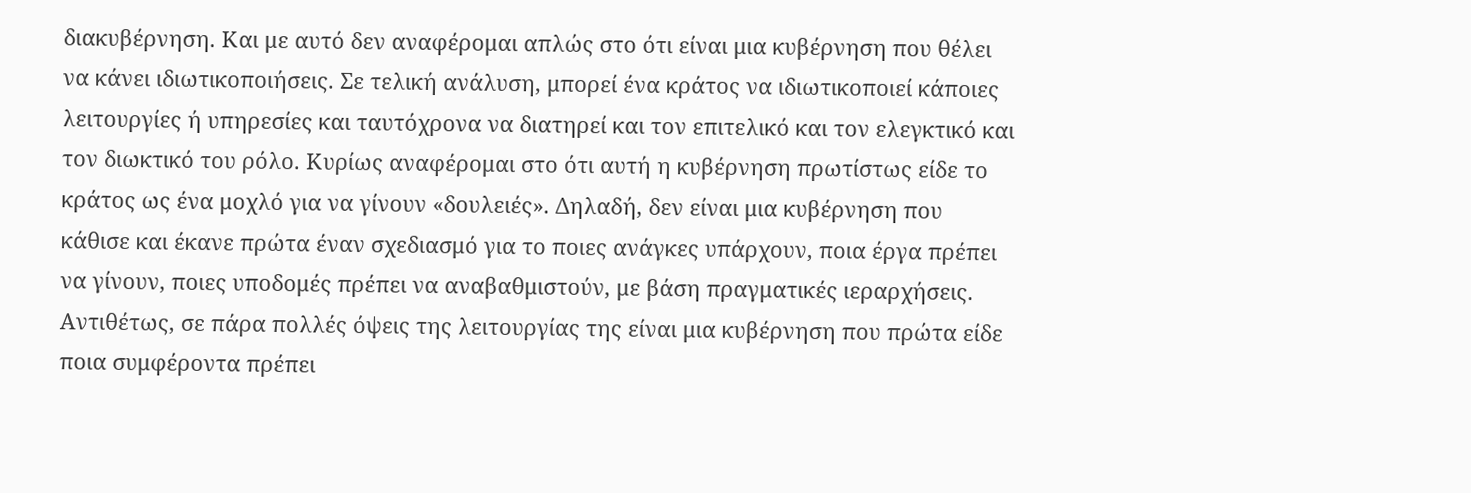διακυβέρνηση. Και με αυτό δεν αναφέρομαι απλώς στο ότι είναι μια κυβέρνηση που θέλει να κάνει ιδιωτικοποιήσεις. Σε τελική ανάλυση, μπορεί ένα κράτος να ιδιωτικοποιεί κάποιες λειτουργίες ή υπηρεσίες και ταυτόχρονα να διατηρεί και τον επιτελικό και τον ελεγκτικό και τον διωκτικό του ρόλο. Κυρίως αναφέρομαι στο ότι αυτή η κυβέρνηση πρωτίστως είδε το κράτος ως ένα μοχλό για να γίνουν «δουλειές». Δηλαδή, δεν είναι μια κυβέρνηση που κάθισε και έκανε πρώτα έναν σχεδιασμό για το ποιες ανάγκες υπάρχουν, ποια έργα πρέπει να γίνουν, ποιες υποδομές πρέπει να αναβαθμιστούν, με βάση πραγματικές ιεραρχήσεις. Αντιθέτως, σε πάρα πολλές όψεις της λειτουργίας της είναι μια κυβέρνηση που πρώτα είδε ποια συμφέροντα πρέπει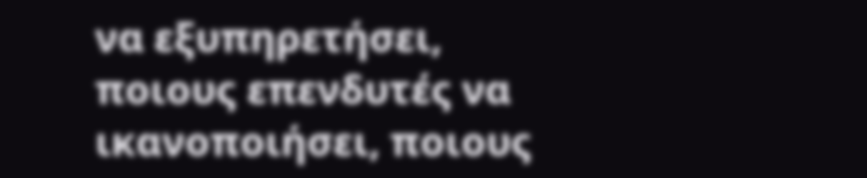να εξυπηρετήσει, ποιους επενδυτές να ικανοποιήσει, ποιους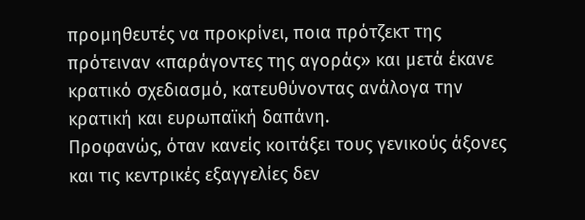προμηθευτές να προκρίνει, ποια πρότζεκτ της πρότειναν «παράγοντες της αγοράς» και μετά έκανε κρατικό σχεδιασμό, κατευθύνοντας ανάλογα την κρατική και ευρωπαϊκή δαπάνη.
Προφανώς, όταν κανείς κοιτάξει τους γενικούς άξονες και τις κεντρικές εξαγγελίες δεν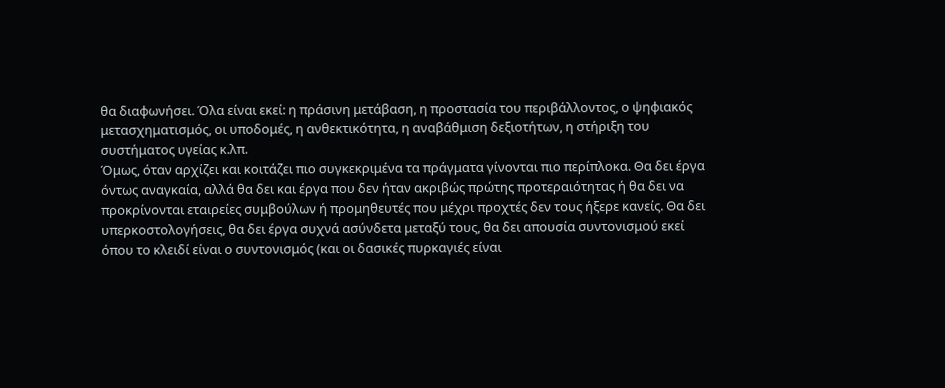θα διαφωνήσει. Όλα είναι εκεί: η πράσινη μετάβαση, η προστασία του περιβάλλοντος, ο ψηφιακός μετασχηματισμός, οι υποδομές, η ανθεκτικότητα, η αναβάθμιση δεξιοτήτων, η στήριξη του συστήματος υγείας κ.λπ.
Όμως, όταν αρχίζει και κοιτάζει πιο συγκεκριμένα τα πράγματα γίνονται πιο περίπλοκα. Θα δει έργα όντως αναγκαία, αλλά θα δει και έργα που δεν ήταν ακριβώς πρώτης προτεραιότητας ή θα δει να προκρίνονται εταιρείες συμβούλων ή προμηθευτές που μέχρι προχτές δεν τους ήξερε κανείς. Θα δει υπερκοστολογήσεις, θα δει έργα συχνά ασύνδετα μεταξύ τους, θα δει απουσία συντονισμού εκεί όπου το κλειδί είναι ο συντονισμός (και οι δασικές πυρκαγιές είναι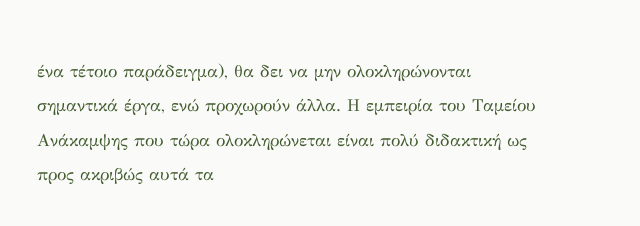ένα τέτοιο παράδειγμα), θα δει να μην ολοκληρώνονται σημαντικά έργα, ενώ προχωρούν άλλα. Η εμπειρία του Ταμείου Ανάκαμψης που τώρα ολοκληρώνεται είναι πολύ διδακτική ως προς ακριβώς αυτά τα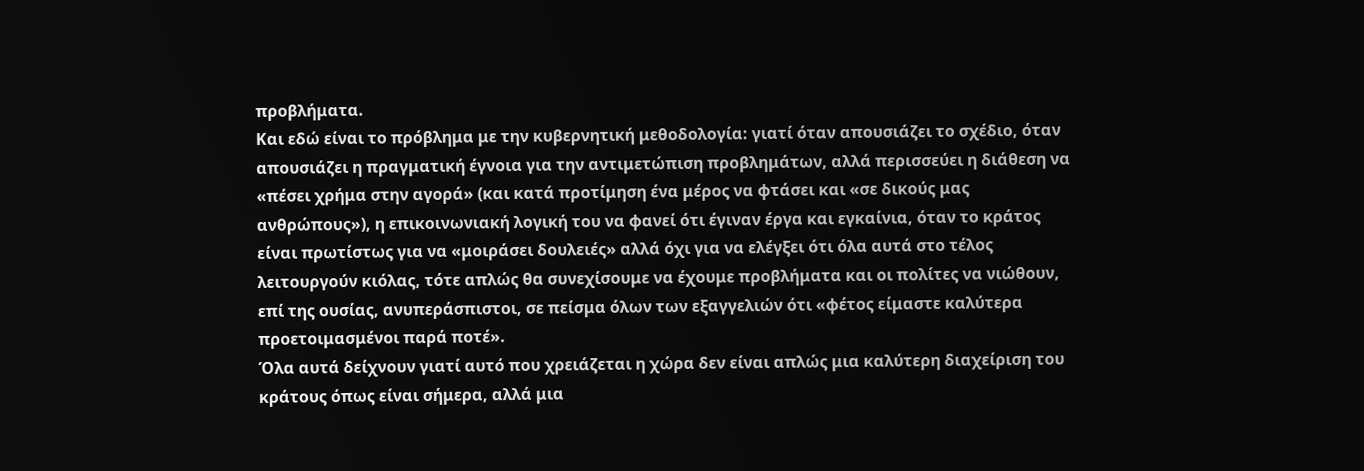προβλήματα.
Και εδώ είναι το πρόβλημα με την κυβερνητική μεθοδολογία: γιατί όταν απουσιάζει το σχέδιο, όταν απουσιάζει η πραγματική έγνοια για την αντιμετώπιση προβλημάτων, αλλά περισσεύει η διάθεση να «πέσει χρήμα στην αγορά» (και κατά προτίμηση ένα μέρος να φτάσει και «σε δικούς μας ανθρώπους»), η επικοινωνιακή λογική του να φανεί ότι έγιναν έργα και εγκαίνια, όταν το κράτος είναι πρωτίστως για να «μοιράσει δουλειές» αλλά όχι για να ελέγξει ότι όλα αυτά στο τέλος λειτουργούν κιόλας, τότε απλώς θα συνεχίσουμε να έχουμε προβλήματα και οι πολίτες να νιώθουν, επί της ουσίας, ανυπεράσπιστοι, σε πείσμα όλων των εξαγγελιών ότι «φέτος είμαστε καλύτερα προετοιμασμένοι παρά ποτέ».
Όλα αυτά δείχνουν γιατί αυτό που χρειάζεται η χώρα δεν είναι απλώς μια καλύτερη διαχείριση του κράτους όπως είναι σήμερα, αλλά μια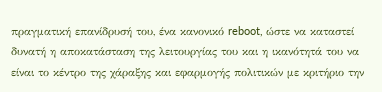πραγματική επανίδρυσή του, ένα κανονικό reboot, ώστε να καταστεί δυνατή η αποκατάσταση της λειτουργίας του και η ικανότητά του να είναι το κέντρο της χάραξης και εφαρμογής πολιτικών με κριτήριο την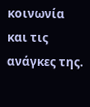κοινωνία και τις ανάγκες της.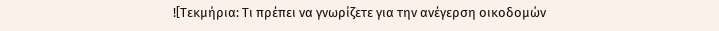![Τεκμήρια: Τι πρέπει να γνωρίζετε για την ανέγερση οικοδομών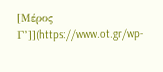[Μέρος Γ’]](https://www.ot.gr/wp-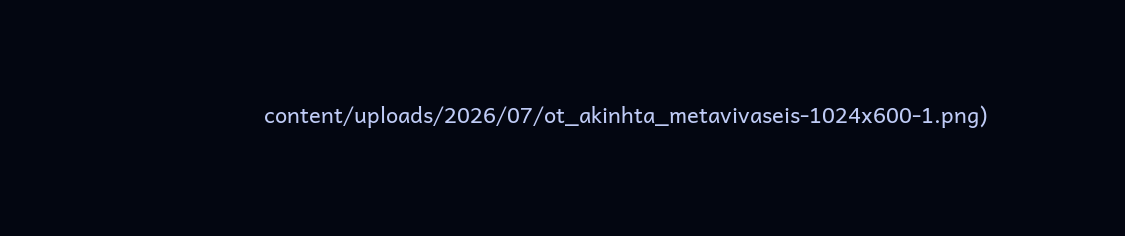content/uploads/2026/07/ot_akinhta_metavivaseis-1024x600-1.png)